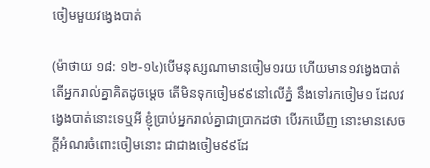ចៀមមួយវង្វេងបាត់

(ម៉ាថាយ ១៨: ១២-១៤)បើមនុស្សណាមានចៀម១រយ ហើយមាន១វង្វេងបាត់ តើអ្នករាល់គ្នាគិតដូចម្តេច តើមិនទុកចៀម៩៩នៅលើភ្នំ នឹងទៅរកចៀម១ ដែលវង្វេងបាត់នោះទេឬអី ខ្ញុំប្រាប់អ្នករាល់គ្នាជាប្រាកដថា បើរកឃើញ នោះមានសេចក្ដីអំណរចំពោះចៀមនោះ ជាជាងចៀម៩៩ដែ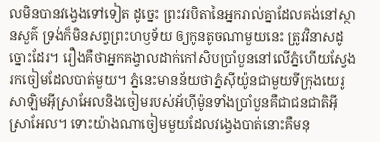លមិនបានវង្វេងទៅទៀត ដូច្នេះ ព្រះវរបិតានៃអ្នករាល់គ្នាដែលគង់នៅស្ថានសួគ៌ ទ្រង់ក៏មិនសព្វព្រះហឫទ័យ ឲ្យកូនតូចណាមួយនេះ ត្រូវវិនាសដូច្នោះដែរ។ រឿងគឺថាអ្នកគង្វាលដាក់កៅសិបប្រាំបួននៅលើភ្នំហើយស្វែងរកចៀមដែលបាត់មួយ។ ភ្នំនេះមានន័យថាភ្នំស៊ីយ៉ូនជាមួយទីក្រុងយេរូសាឡិមអ៊ីស្រាអែលនិងចៀមរបស់អ័ហ៊ីម៉ូនទាំងប្រាំបួនគឺជាជនជាតិអ៊ីស្រាអែល។ ទោះយ៉ាងណាចៀមមួយដែលវង្វេងបាត់នោះគឺមនុ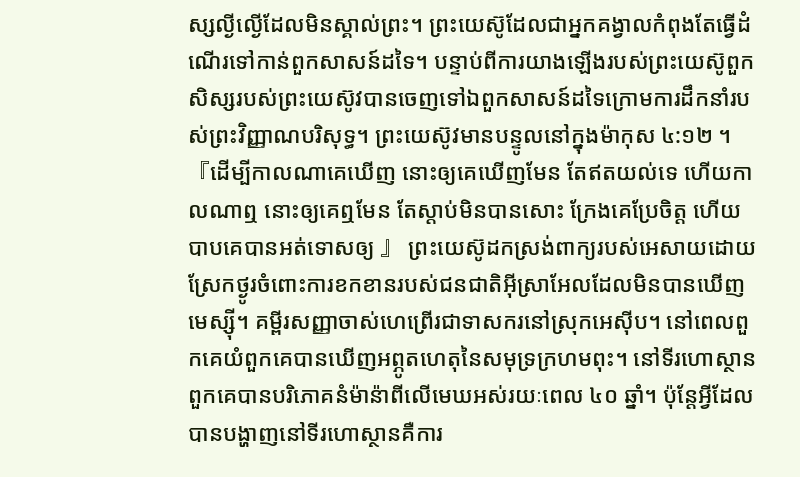ស្សល្ងីល្ងើដែលមិនស្គាល់ព្រះ។ ព្រះយេស៊ូដែលជាអ្នកគង្វាលកំពុងតែធ្វើដំណើរទៅកាន់ពួកសាសន៍ដទៃ។ បន្ទាប់ពីការយាងឡើងរបស់ព្រះយេស៊ូពួកសិស្សរបស់ព្រះយេស៊ូវបានចេញទៅឯពួកសាសន៍ដទៃក្រោមការដឹកនាំរបស់ព្រះវិញ្ញាណបរិសុទ្ធ។ ព្រះយេស៊ូវមានបន្ទូលនៅក្នុងម៉ាកុស ៤:១២ ។『ដើម្បីកាលណាគេឃើញ នោះឲ្យគេឃើញមែន តែឥតយល់ទេ ហើយកាលណាឮ នោះឲ្យគេឮមែន តែស្តាប់មិនបានសោះ ក្រែងគេប្រែចិត្ត ហើយបាបគេបានអត់ទោសឲ្យ 』 ព្រះយេស៊ូដកស្រង់ពាក្យរបស់អេសាយដោយស្រែកថ្ងូរចំពោះការខកខានរបស់ជនជាតិអ៊ីស្រាអែលដែលមិនបានឃើញមេស្ស៊ី។ គម្ពីរសញ្ញាចាស់ហេព្រើរជាទាសករនៅស្រុកអេស៊ីប។ នៅពេលពួកគេយំពួកគេបានឃើញអព្ភូតហេតុនៃសមុទ្រក្រហមពុះ។ នៅទីរហោស្ថានពួកគេបានបរិភោគនំម៉ាន៉ាពីលើមេឃអស់រយៈពេល ៤០ ឆ្នាំ។ ប៉ុន្តែអ្វីដែលបានបង្ហាញនៅទីរហោស្ថានគឺការ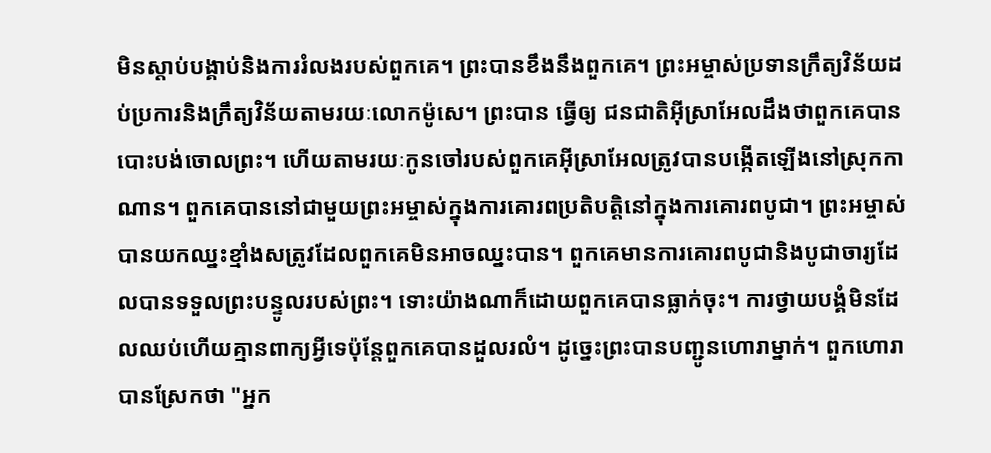មិនស្តាប់បង្គាប់និងការរំលងរបស់ពួកគេ។ ព្រះបានខឹងនឹងពួកគេ។ ព្រះអម្ចាស់ប្រទានក្រឹត្យវិន័យដប់ប្រការនិងក្រឹត្យវិន័យតាមរយៈលោកម៉ូសេ។ ព្រះបាន ធ្វើឲ្យ ជនជាតិអ៊ីស្រាអែលដឹងថាពួកគេបានបោះបង់ចោលព្រះ។ ហើយតាមរយៈកូនចៅរបស់ពួកគេអ៊ីស្រាអែលត្រូវបានបង្កើតឡើងនៅស្រុកកាណាន។ ពួកគេបាននៅជាមួយព្រះអម្ចាស់ក្នុងការគោរពប្រតិបត្តិនៅក្នុងការគោរពបូជា។ ព្រះអម្ចាស់បានយកឈ្នះខ្មាំងសត្រូវដែលពួកគេមិនអាចឈ្នះបាន។ ពួកគេមានការគោរពបូជានិងបូជាចារ្យដែលបានទទួលព្រះបន្ទូលរបស់ព្រះ។ ទោះយ៉ាងណាក៏ដោយពួកគេបានធ្លាក់ចុះ។ ការថ្វាយបង្គំមិនដែលឈប់ហើយគ្មានពាក្យអ្វីទេប៉ុន្តែពួកគេបានដួលរលំ។ ដូច្នេះព្រះបានបញ្ជូនហោរាម្នាក់។ ពួកហោរាបានស្រែកថា "អ្នក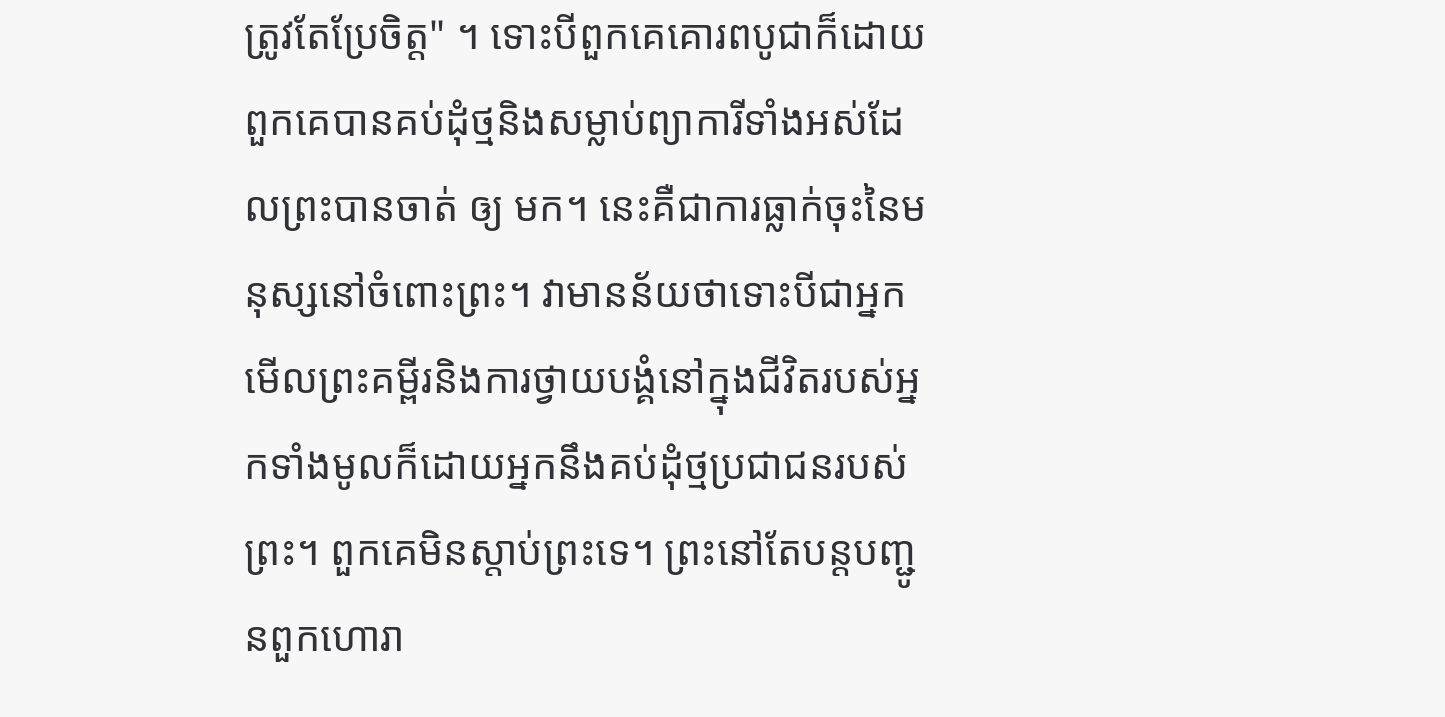ត្រូវតែប្រែចិត្ត" ។ ទោះបីពួកគេគោរពបូជាក៏ដោយពួកគេបានគប់ដុំថ្មនិងសម្លាប់ព្យាការីទាំងអស់ដែលព្រះបានចាត់ ឲ្យ មក។ នេះគឺជាការធ្លាក់ចុះនៃមនុស្សនៅចំពោះព្រះ។ វាមានន័យថាទោះបីជាអ្នកមើលព្រះគម្ពីរនិងការថ្វាយបង្គំនៅក្នុងជីវិតរបស់អ្នកទាំងមូលក៏ដោយអ្នកនឹងគប់ដុំថ្មប្រជាជនរបស់ព្រះ។ ពួកគេមិនស្តាប់ព្រះទេ។ ព្រះនៅតែបន្ដបញ្ជូនពួកហោរា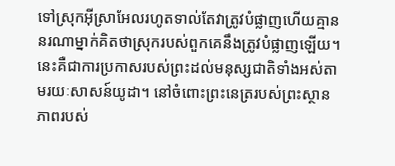ទៅស្រុកអ៊ីស្រាអែលរហូតទាល់តែវាត្រូវបំផ្លាញហើយគ្មាននរណាម្នាក់គិតថាស្រុករបស់ពួកគេនឹងត្រូវបំផ្លាញឡើយ។ នេះគឺជាការប្រកាសរបស់ព្រះដល់មនុស្សជាតិទាំងអស់តាមរយៈសាសន៍យូដា។ នៅចំពោះព្រះនេត្ររបស់ព្រះស្ថានភាពរបស់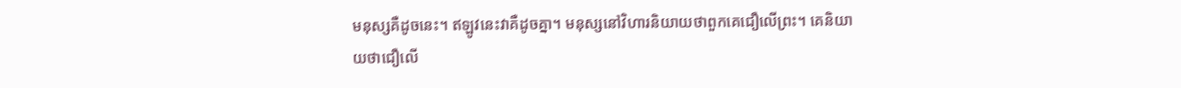មនុស្សគឺដូចនេះ។ ឥឡូវនេះវាគឺដូចគ្នា។ មនុស្សនៅវិហារនិយាយថាពួកគេជឿលើព្រះ។ គេនិយាយថាជឿលើ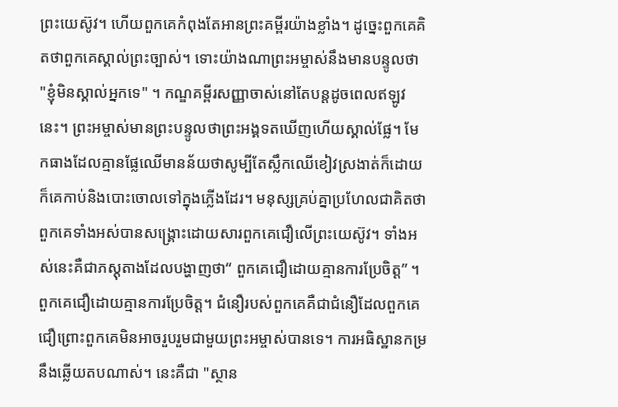ព្រះយេស៊ូវ។ ហើយពួកគេកំពុងតែអានព្រះគម្ពីរយ៉ាងខ្លាំង។ ដូច្នេះពួកគេគិតថាពួកគេស្គាល់ព្រះច្បាស់។ ទោះយ៉ាងណាព្រះអម្ចាស់នឹងមានបន្ទូលថា "ខ្ញុំមិនស្គាល់អ្នកទេ" ។ កណ្ឌគម្ពីរសញ្ញាចាស់នៅតែបន្តដូចពេលឥឡូវនេះ។ ព្រះអម្ចាស់មានព្រះបន្ទូលថាព្រះអង្គទតឃើញហើយស្គាល់ផ្លែ។ មែកធាងដែលគ្មានផ្លែឈើមានន័យថាសូម្បីតែស្លឹកឈើខៀវស្រងាត់ក៏ដោយក៏គេកាប់និងបោះចោលទៅក្នុងភ្លើងដែរ។ មនុស្សគ្រប់គ្នាប្រហែលជាគិតថាពួកគេទាំងអស់បានសង្រ្គោះដោយសារពួកគេជឿលើព្រះយេស៊ូវ។ ទាំងអស់នេះគឺជាភស្ដុតាងដែលបង្ហាញថា“ ពួកគេជឿដោយគ្មានការប្រែចិត្ត” ។ ពួកគេជឿដោយគ្មានការប្រែចិត្ត។ ជំនឿរបស់ពួកគេគឺជាជំនឿដែលពួកគេជឿព្រោះពួកគេមិនអាចរួបរួមជាមួយព្រះអម្ចាស់បានទេ។ ការអធិស្ឋានកម្រនឹងឆ្លើយតបណាស់។ នេះគឺជា "ស្ថាន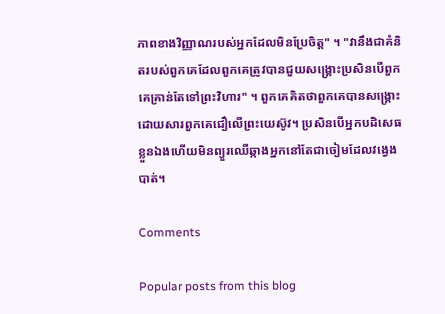ភាពខាងវិញ្ញាណរបស់អ្នកដែលមិនប្រែចិត្ត" ។ "វានឹងជាគំនិតរបស់ពួកគេដែលពួកគេត្រូវបានជួយសង្គ្រោះប្រសិនបើពួកគេគ្រាន់តែទៅព្រះវិហារ" ។ ពួកគេគិតថាពួកគេបានសង្រ្គោះដោយសារពួកគេជឿលើព្រះយេស៊ូវ។ ប្រសិនបើអ្នកបដិសេធខ្លួនឯងហើយមិនព្យួរឈើឆ្កាងអ្នកនៅតែជាចៀមដែលវង្វេងបាត់។

Comments

Popular posts from this blog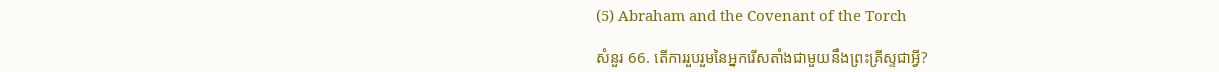(5) Abraham and the Covenant of the Torch

សំនួរ 66. តើការរួបរួមនៃអ្នករើសតាំងជាមួយនឹងព្រះគ្រីស្ទជាអ្វី?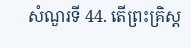សំណួរទី 44. តើព្រះគ្រិស្ត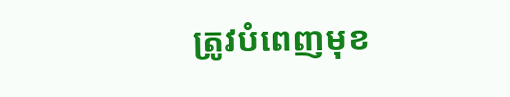ត្រូវបំពេញមុខ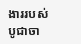ងាររបស់បូជាចា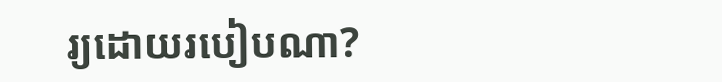រ្យដោយរបៀបណា?